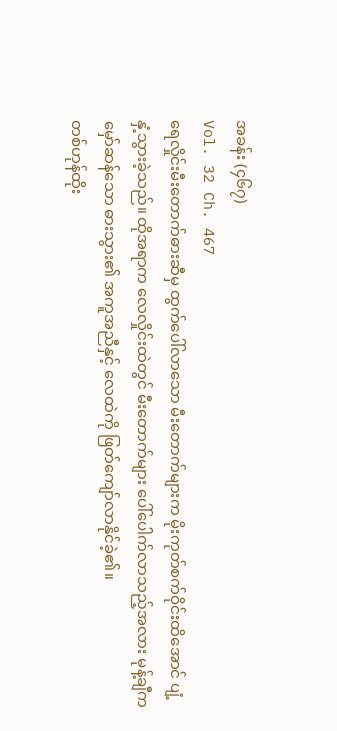အခန်း (၄၆၇)
Vol. 32 Ch. 467
ရေလှိုင်းမီးတောက်ဓားဆီမှ ထွက်ပေါ်လာသော မီးတောက်များက မိုးကုတ်စက်ဝိုင်းထိအောင် ပျံ့နှံ့သွားခဲ့သည်။ ထိုအရာက လေလှိုင်းထဲတွင် မီးတောက်များ ပေါ်ပေါက်လာသည့်အလား မုန့်ချီက မှော်ဆန်သော ဓားသွား၏ အကူအညီနှင့် လေထဲကို ဖြတ်ကျော်လာနိုင်ခဲ့၏။
တစ်ဟုန်ထိုး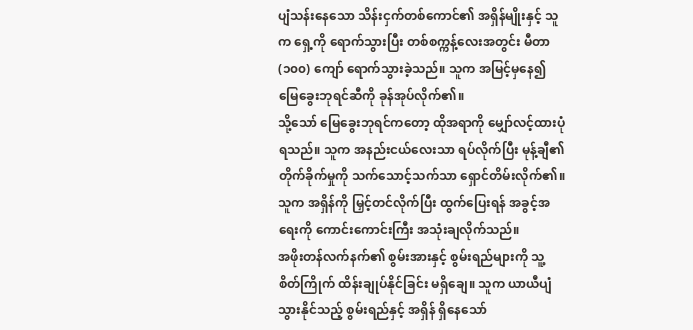ပျံသန်းနေသော သိန်းငှက်တစ်ကောင်၏ အရှိန်မျိုးနှင့် သူက ရှေ့ကို ရောက်သွားပြီး တစ်စက္ကန့်လေးအတွင်း မီတာ (၁၀၀) ကျော် ရောက်သွားခဲ့သည်။ သူက အမြင့်မှနေ၍ မြေခွေးဘုရင်ဆီကို ခုန်အုပ်လိုက်၏။
သို့သော် မြေခွေးဘုရင်ကတော့ ထိုအရာကို မျှော်လင့်ထားပုံရသည်။ သူက အနည်းငယ်လေးသာ ရပ်လိုက်ပြီး မုန့်ချီ၏ တိုက်ခိုက်မှုကို သက်သောင့်သက်သာ ရှောင်တိမ်းလိုက်၏။ သူက အရှိန်ကို မြှင့်တင်လိုက်ပြီး ထွက်ပြေးရန် အခွင့်အရေးကို ကောင်းကောင်းကြီး အသုံးချလိုက်သည်။
အဖိုးတန်လက်နက်၏ စွမ်းအားနှင့် စွမ်းရည်များကို သူ့စိတ်ကြိုက် ထိန်းချုပ်နိုင်ခြင်း မရှိချေ။ သူက ယာယီပျံသွားနိုင်သည့် စွမ်းရည်နှင့် အရှိန် ရှိနေသော်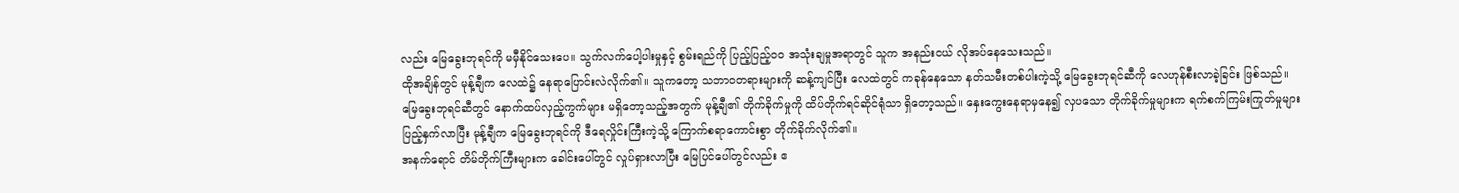လည်း မြေခွေးဘုရင်ကို မမှီနိုင်သေးပေ။ သွက်လက်ပေါ့ပါးမှုနှင့် စွမ်းရည်ကို ပြည့်ပြည့်ဝဝ အသုံးချမှုအရာတွင် သူက အနည်းငယ် လိုအပ်နေသေးသည်။
ထိုအချိန်တွင် မုန့်ချီက လေထဲ၌ နေရာပြောင်းလဲလိုက်၏။ သူကတော့ သဘာဝတရားများကို ဆန့်ကျင်ပြီး လေထဲတွင် ကခုန်နေသော နတ်သမီးတစ်ပါးကဲ့သို့ မြေခွေးဘုရင်ဆီကို လေဟုန်စီးလာခဲ့ခြင်း ဖြစ်သည်။
မြေခွေးဘုရင်ဆီတွင် နောက်ထပ်လှည့်ကွက်များ မရှိတော့သည့်အတွက် မုန့်ချီ၏ တိုက်ခိုက်မှုကို ထိပ်တိုက်ရင်ဆိုင်ရုံသာ ရှိတော့သည်။ နှေးကွေးနေရာမှနေ၍ လှပသော တိုက်ခိုက်မှုများက ရက်စက်ကြမ်းကြုတ်မှုများ ပြည့်နှက်လာပြီး မုန့်ချီက မြေခွေးဘုရင်ကို ဒီရေလှိုင်းကြီးကဲ့သို့ ကြောက်စရာကောင်းစွာ တိုက်ခိုက်လိုက်၏။
အနက်ရောင် တိမ်တိုက်ကြီးများက ခေါင်းပေါ်တွင် လှုပ်ရှားလာပြီး မြေပြင်ပေါ်တွင်လည်း ဧ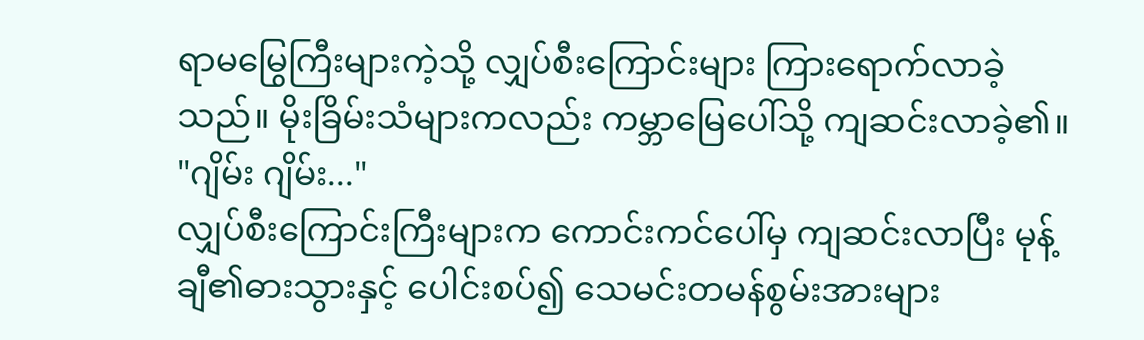ရာမမြွေကြီးများကဲ့သို့ လျှပ်စီးကြောင်းများ ကြားရောက်လာခဲ့သည်။ မိုးခြိမ်းသံများကလည်း ကမ္ဘာမြေပေါ်သို့ ကျဆင်းလာခဲ့၏။
"ဂျိမ်း ဂျိမ်း..."
လျှပ်စီးကြောင်းကြီးများက ကောင်းကင်ပေါ်မှ ကျဆင်းလာပြီး မုန့်ချီ၏ဓားသွားနှင့် ပေါင်းစပ်၍ သေမင်းတမန်စွမ်းအားများ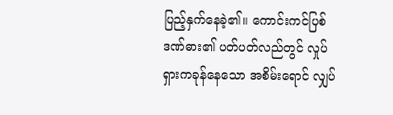ပြည့်နှက်နေခဲ့၏။ ကောင်းကင်ပြစ်ဒဏ်ဓား၏ ပတ်ပတ်လည်တွင် လှုပ်ရှားကခုန်နေသော အစိမ်းရောင် လျှပ်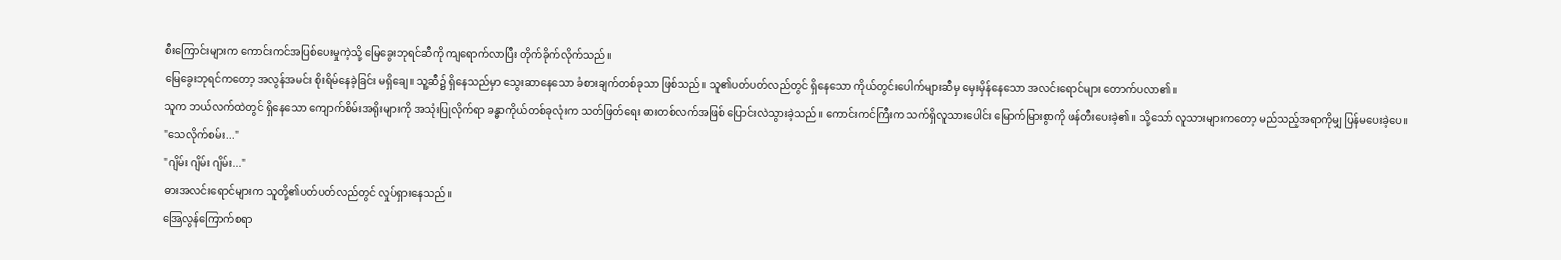စီးကြောင်းများက ကောင်းကင်အပြစ်ပေးမှုကဲ့သို့ မြေခွေးဘုရင်ဆီကို ကျရောက်လာပြီး တိုက်ခိုက်လိုက်သည်။
မြေခွေးဘုရင်ကတော့ အလွန်အမင်း စိုးရိမ်နေခဲ့ခြင်း မရှိချေ။ သူ့ဆီ၌ ရှိနေသည်မှာ သွေးဆာနေသော ခံစားချက်တစ်ခုသာ ဖြစ်သည်။ သူ၏ပတ်ပတ်လည်တွင် ရှိနေသော ကိုယ်တွင်းပေါက်များဆီမှ မှေးမှိန်နေသော အလင်းရောင်များ တောက်ပလာ၏။
သူက ဘယ်လက်ထဲတွင် ရှိနေသော ကျောက်စိမ်းအရိုးများကို အသုံးပြုလိုက်ရာ ခန္ဓာကိုယ်တစ်ခုလုံးက သတ်ဖြတ်ရေး ဓားတစ်လက်အဖြစ် ပြောင်းလဲသွားခဲ့သည်။ ကောင်းကင်ကြီးက သက်ရှိလူသားပေါင်း မြောက်မြားစွာကို ဖန်တီးပေးခဲ့၏။ သို့သော် လူသားများကတော့ မည်သည့်အရာကိုမျှ ပြန်မပေးခဲ့ပေ။
"သေလိုက်စမ်း..."
"ဂျိမ်း ဂျိမ်း ဂျိမ်း..."
ဓားအလင်းရောင်များက သူတို့၏ပတ်ပတ်လည်တွင် လှုပ်ရှားနေသည်။
အြေလွန်ကြောက်စရာ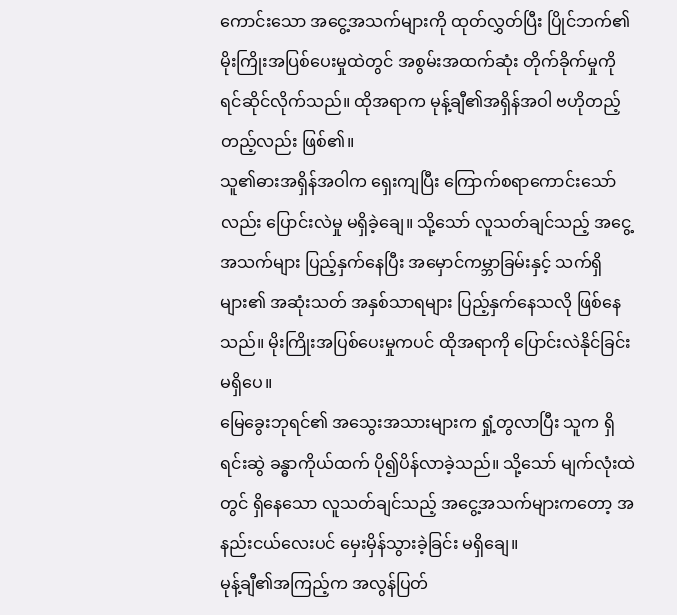ကောင်းသော အငွေ့အသက်များကို ထုတ်လွှတ်ပြီး ပြိုင်ဘက်၏ မိုးကြိုးအပြစ်ပေးမှုထဲတွင် အစွမ်းအထက်ဆုံး တိုက်ခိုက်မှုကို ရင်ဆိုင်လိုက်သည်။ ထိုအရာက မုန့်ချီ၏အရှိန်အဝါ ဗဟိုတည့်တည့်လည်း ဖြစ်၏။
သူ၏ဓားအရှိန်အဝါက ရှေးကျပြီး ကြောက်စရာကောင်းသော်လည်း ပြောင်းလဲမှု မရှိခဲ့ချေ။ သို့သော် လူသတ်ချင်သည့် အငွေ့အသက်များ ပြည့်နှက်နေပြီး အမှောင်ကမ္ဘာခြမ်းနှင့် သက်ရှိများ၏ အဆုံးသတ် အနှစ်သာရများ ပြည့်နှက်နေသလို ဖြစ်နေသည်။ မိုးကြိုးအပြစ်ပေးမှုကပင် ထိုအရာကို ပြောင်းလဲနိုင်ခြင်း မရှိပေ။
မြေခွေးဘုရင်၏ အသွေးအသားများက ရှုံ့တွလာပြီး သူက ရှိရင်းဆွဲ ခန္ဓာကိုယ်ထက် ပို၍ပိန်လာခဲ့သည်။ သို့သော် မျက်လုံးထဲတွင် ရှိနေသော လူသတ်ချင်သည့် အငွေ့အသက်များကတော့ အနည်းငယ်လေးပင် မှေးမှိန်သွားခဲ့ခြင်း မရှိချေ။
မုန့်ချီ၏အကြည့်က အလွန်ပြတ်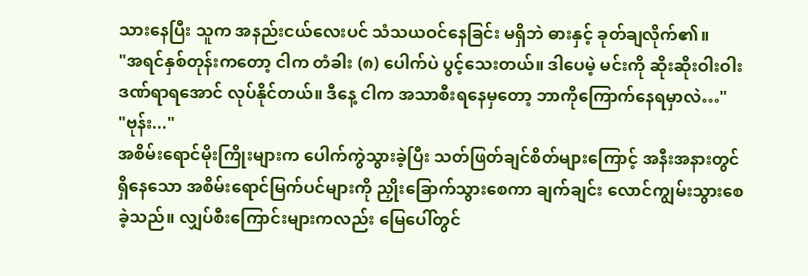သားနေပြီး သူက အနည်းငယ်လေးပင် သံသယဝင်နေခြင်း မရှိဘဲ ဓားနှင့် ခုတ်ချလိုက်၏။
"အရင်နှစ်တုန်းကတော့ ငါက တံခါး (၈) ပေါက်ပဲ ပွင့်သေးတယ်။ ဒါပေမဲ့ မင်းကို ဆိုးဆိုးဝါးဝါး ဒဏ်ရာရအောင် လုပ်နိုင်တယ်။ ဒီနေ့ ငါက အသာစီးရနေမှတော့ ဘာကိုကြောက်နေရမှာလဲ…"
"ဗုန်း..."
အစိမ်းရောင်မိုးကြိုးများက ပေါက်ကွဲသွားခဲ့ပြီး သတ်ဖြတ်ချင်စိတ်များကြောင့် အနီးအနားတွင် ရှိနေသော အစိမ်းရောင်မြက်ပင်များကို ညှိုးခြောက်သွားစေကာ ချက်ချင်း လောင်ကျွမ်းသွားစေခဲ့သည်။ လျှပ်စီးကြောင်းများကလည်း မြေပေါ်တွင်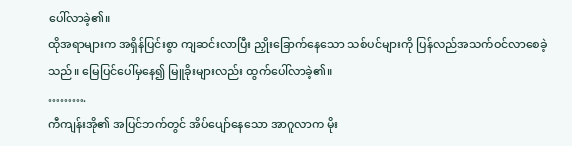ပေါ်လာခဲ့၏။
ထိုအရာများက အရှိန်ပြင်းစွာ ကျဆင်းလာပြီး ညှိုးခြောက်နေသော သစ်ပင်များကို ပြန်လည်အသက်ဝင်လာစေခဲ့သည်။ မြေပြင်ပေါ်မှနေ၍ မြူခိုးများလည်း ထွက်ပေါ်လာခဲ့၏။
……….
ကီကျန်းအို၏ အပြင်ဘက်တွင် အိပ်ပျော်နေသော အာဂူလာက မိုး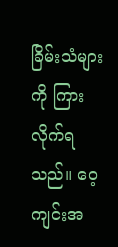ခြိမ်းသံများကို ကြားလိုက်ရသည်။ ဝေ့ကျင်းအ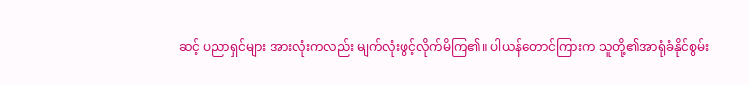ဆင့် ပညာရှင်များ အားလုံးကလည်း မျက်လုံးဖွင့်လိုက်မိကြ၏။ ပါယန်တောင်ကြားက သူတို့၏အာရုံခံနိုင်စွမ်း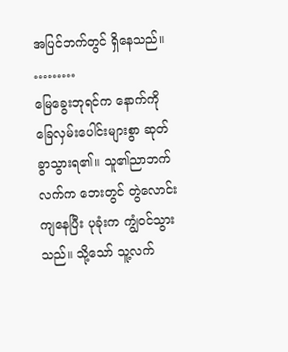အပြင်ဘက်တွင် ရှိနေသည်။
………
မြေခွေးဘုရင်က နောက်ကို ခြေလှမ်းပေါင်းများစွာ ဆုတ်ခွာသွားရ၏။ သူ၏ညာဘက်လက်က ဘေးတွင် တွဲလောင်းကျနေပြီး ပုခုံးက ကျွံဝင်သွားသည်။ သို့သော် သူ့လက်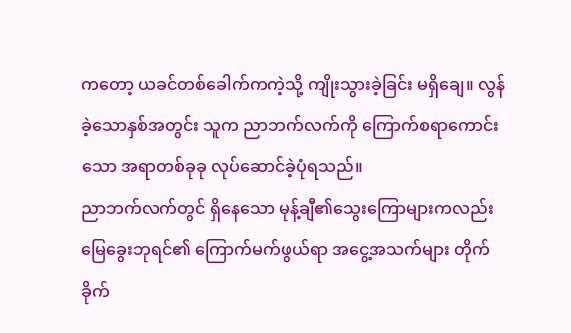ကတော့ ယခင်တစ်ခေါက်ကကဲ့သို့ ကျိုးသွားခဲ့ခြင်း မရှိချေ။ လွန်ခဲ့သောနှစ်အတွင်း သူက ညာဘက်လက်ကို ကြောက်စရာကောင်းသော အရာတစ်ခုခု လုပ်ဆောင်ခဲ့ပုံရသည်။
ညာဘက်လက်တွင် ရှိနေသော မုန့်ချီ၏သွေးကြောများကလည်း မြေခွေးဘုရင်၏ ကြောက်မက်ဖွယ်ရာ အငွေ့အသက်များ တိုက်ခိုက်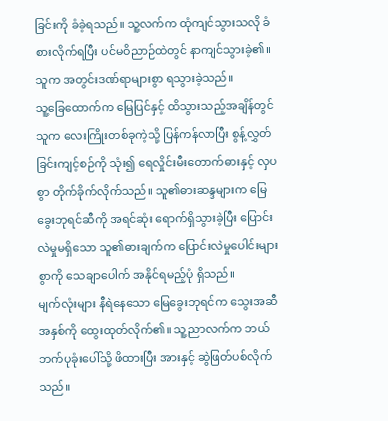ခြင်းကို ခံခဲ့ရသည်။ သူ့လက်က ထုံကျင်သွားသလို ခံစားလိုက်ရပြီး ပင်မဝိညာဉ်ထဲတွင် နာကျင်သွားခဲ့၏။ သူက အတွင်းဒဏ်ရာများစွာ ရသွားခဲ့သည်။
သူ့ခြေထောက်က မြေပြင်နှင့် ထိသွားသည့်အချိန်တွင် သူက လေးကြိုးတစ်ခုကဲ့သို့ ပြန်ကန်လာပြီး စွန့်လွှတ်ခြင်းကျင့်စဉ်ကို သုံး၍ ရေလှိုင်းမီးတောက်ဓားနှင့် လှပစွာ တိုက်ခိုက်လိုက်သည်။ သူ၏ဓားဆန္ဒများက မြေခွေးဘုရင်ဆီကို အရင်ဆုံး ရောက်ရှိသွားခဲ့ပြီး ပြောင်းလဲမှုမရှိသော သူ၏ဓားချက်က ပြောင်းလဲမှုပေါင်းများစွာကို သေချာပေါက် အနိုင်ရမည့်ပုံ ရှိသည်။
မျက်လုံးများ နီရဲနေသော မြေခွေးဘုရင်က သွေးအဆီအနှစ်ကို ထွေးထုတ်လိုက်၏။ သူ့ညာလက်က ဘယ်ဘက်ပုခုံးပေါ်သို့ ဖိထားပြီး အားနှင့် ဆွဲဖြတ်ပစ်လိုက်သည်။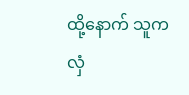ထို့နောက် သူက လှံ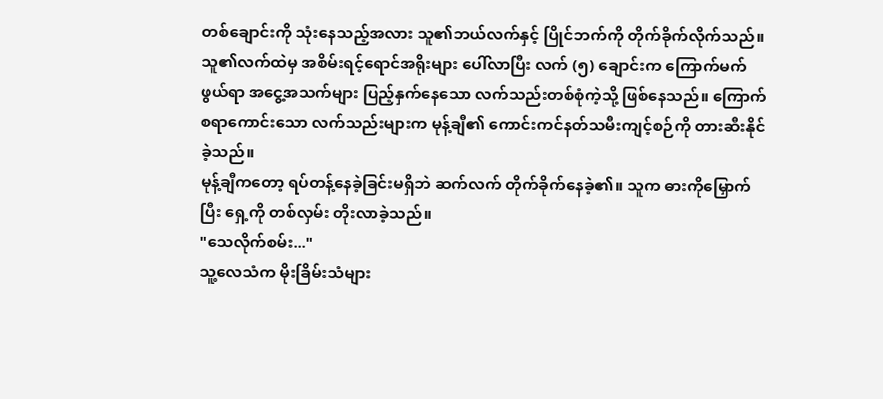တစ်ချောင်းကို သုံးနေသည့်အလား သူ၏ဘယ်လက်နှင့် ပြိုင်ဘက်ကို တိုက်ခိုက်လိုက်သည်။
သူ၏လက်ထဲမှ အစိမ်းရင့်ရောင်အရိုးများ ပေါ်လာပြီး လက် (၅) ချောင်းက ကြောက်မက်ဖွယ်ရာ အငွေ့အသက်များ ပြည့်နှက်နေသော လက်သည်းတစ်စုံကဲ့သို့ ဖြစ်နေသည်။ ကြောက်စရာကောင်းသော လက်သည်းများက မုန့်ချီ၏ ကောင်းကင်နတ်သမီးကျင့်စဉ်ကို တားဆီးနိုင်ခဲ့သည်။
မုန့်ချီကတော့ ရပ်တန့်နေခဲ့ခြင်းမရှိဘဲ ဆက်လက် တိုက်ခိုက်နေခဲ့၏။ သူက ဓားကိုမြှောက်ပြီး ရှေ့ကို တစ်လှမ်း တိုးလာခဲ့သည်။
"သေလိုက်စမ်း..."
သူ့လေသံက မိုးခြိမ်းသံများ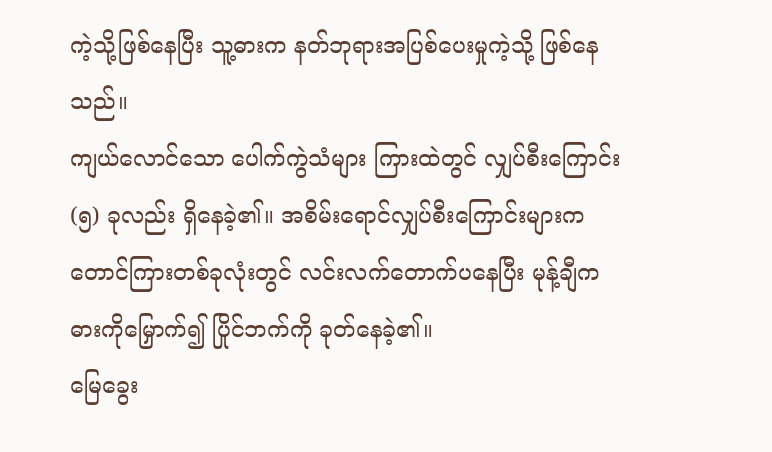ကဲ့သို့ဖြစ်နေပြီး သူ့ဓားက နတ်ဘုရားအပြစ်ပေးမှုကဲ့သို့ ဖြစ်နေသည်။
ကျယ်လောင်သော ပေါက်ကွဲသံများ ကြားထဲတွင် လျှပ်စီးကြောင်း (၅) ခုလည်း ရှိနေခဲ့၏။ အစိမ်းရောင်လျှပ်စီးကြောင်းများက တောင်ကြားတစ်ခုလုံးတွင် လင်းလက်တောက်ပနေပြီး မုန့်ချီက ဓားကိုမြှောက်၍ ပြိုင်ဘက်ကို ခုတ်နေခဲ့၏။
မြေခွေး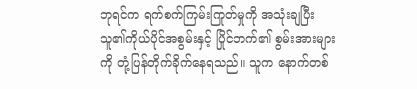ဘုရင်က ရက်စက်ကြမ်းကြုတ်မှုကို အသုံးချပြီး သူ၏ကိုယ်ပိုင်အစွမ်းနှင့် ပြိုင်ဘက်၏ စွမ်းအားများကို တုံ့ပြန်တိုက်ခိုက်နေရသည်။ သူက နောက်တစ်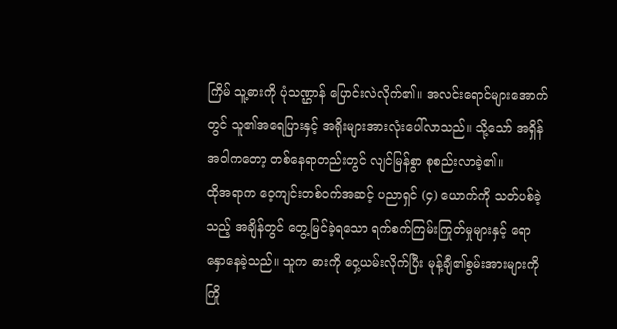ကြိမ် သူ့ဓားကို ပုံသဏ္ဌာန် ပြောင်းလဲလိုက်၏။ အလင်းရောင်များအောက်တွင် သူ၏အရေပြားနှင့် အရိုးများအားလုံးပေါ်လာသည်။ သို့သော် အရှိန်အဝါကတော့ တစ်နေရာတည်းတွင် လျင်မြန်စွာ စုစည်းလာခဲ့၏။
ထိုအရာက ဝေ့ကျင်းတစ်ဝက်အဆင့် ပညာရှင် (၄) ယောက်ကို သတ်ပစ်ခဲ့သည့် အချိန်တွင် တွေ့မြင်ခဲ့ရသော ရက်စက်ကြမ်းကြုတ်မှုများနှင့် ရောနှောနေခဲ့သည်။ သူက ဓားကို ဝှေ့ယမ်းလိုက်ပြီး မုန့်ချီ၏စွမ်းအားများကို ကြို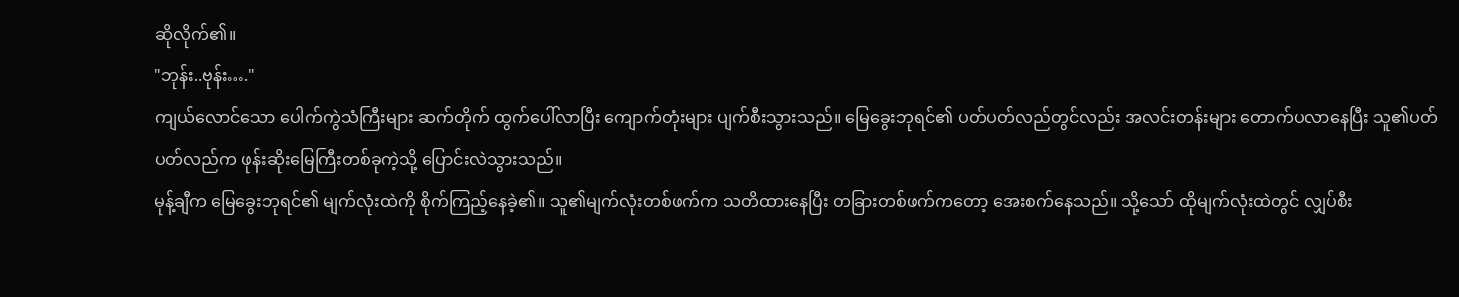ဆိုလိုက်၏။
"ဘုန်း..ဗုန်း…."
ကျယ်လောင်သော ပေါက်ကွဲသံကြီးများ ဆက်တိုက် ထွက်ပေါ်လာပြီး ကျောက်တုံးများ ပျက်စီးသွားသည်။ မြေခွေးဘုရင်၏ ပတ်ပတ်လည်တွင်လည်း အလင်းတန်းများ တောက်ပလာနေပြီး သူ၏ပတ်ပတ်လည်က ဖုန်းဆိုးမြေကြီးတစ်ခုကဲ့သို့ ပြောင်းလဲသွားသည်။
မုန့်ချီက မြေခွေးဘုရင်၏ မျက်လုံးထဲကို စိုက်ကြည့်နေခဲ့၏။ သူ၏မျက်လုံးတစ်ဖက်က သတိထားနေပြီး တခြားတစ်ဖက်ကတော့ အေးစက်နေသည်။ သို့သော် ထိုမျက်လုံးထဲတွင် လျှပ်စီး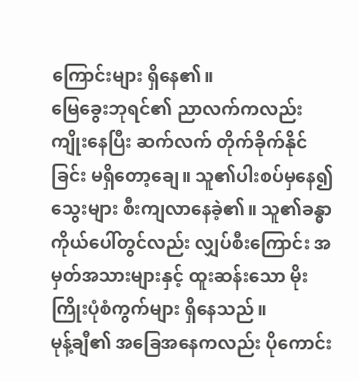ကြောင်းများ ရှိနေ၏။
မြေခွေးဘုရင်၏ ညာလက်ကလည်း ကျိုးနေပြီး ဆက်လက် တိုက်ခိုက်နိုင်ခြင်း မရှိတော့ချေ။ သူ၏ပါးစပ်မှနေ၍ သွေးများ စီးကျလာနေခဲ့၏။ သူ၏ခန္ဓာကိုယ်ပေါ်တွင်လည်း လျှပ်စီးကြောင်း အမှတ်အသားများနှင့် ထူးဆန်းသော မိုးကြိုးပုံစံကွက်များ ရှိနေသည်။
မုန့်ချီ၏ အခြေအနေကလည်း ပိုကောင်း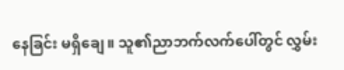နေခြင်း မရှိချေ။ သူ၏ညာဘက်လက်ပေါ်တွင် လွှမ်း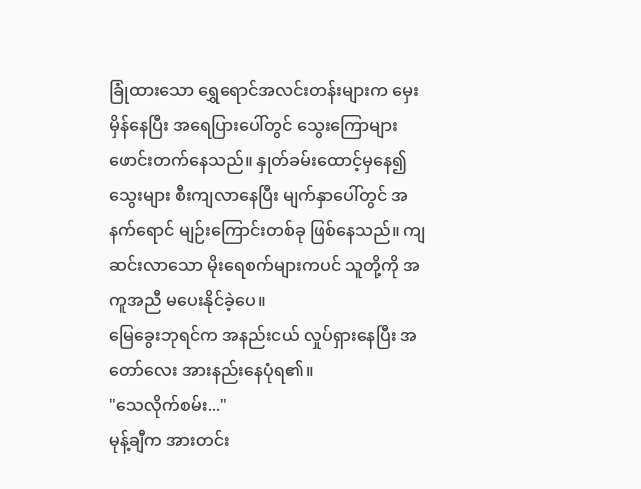ခြုံထားသော ရွှေရောင်အလင်းတန်းများက မှေးမှိန်နေပြီး အရေပြားပေါ်တွင် သွေးကြောများ ဖောင်းတက်နေသည်။ နှုတ်ခမ်းထောင့်မှနေ၍ သွေးများ စီးကျလာနေပြီး မျက်နှာပေါ်တွင် အနက်ရောင် မျဉ်းကြောင်းတစ်ခု ဖြစ်နေသည်။ ကျဆင်းလာသော မိုးရေစက်များကပင် သူတို့ကို အကူအညီ မပေးနိုင်ခဲ့ပေ။
မြေခွေးဘုရင်က အနည်းငယ် လှုပ်ရှားနေပြီး အတော်လေး အားနည်းနေပုံရ၏။
"သေလိုက်စမ်း..."
မုန့်ချီက အားတင်း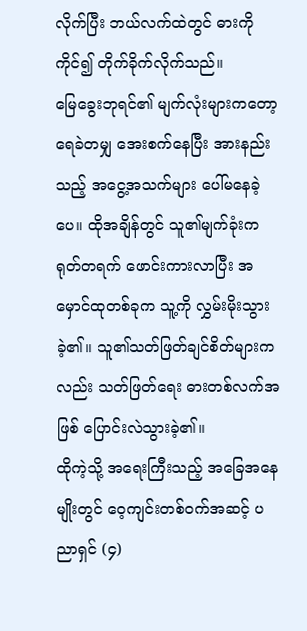လိုက်ပြီး ဘယ်လက်ထဲတွင် ဓားကိုကိုင်၍ တိုက်ခိုက်လိုက်သည်။
မြေခွေးဘုရင်၏ မျက်လုံးများကတော့ ရေခဲတမျှ အေးစက်နေပြီး အားနည်းသည့် အငွေ့အသက်များ ပေါ်မနေခဲ့ပေ။ ထိုအချိန်တွင် သူ၏မျက်ခုံးက ရုတ်တရက် ဖောင်းကားလာပြီး အမှောင်ထုတစ်ခုက သူ့ကို လွှမ်းမိုးသွားခဲ့၏။ သူ၏သတ်ဖြတ်ချင်စိတ်များကလည်း သတ်ဖြတ်ရေး ဓားတစ်လက်အဖြစ် ပြောင်းလဲသွားခဲ့၏။
ထိုကဲ့သို့ အရေးကြီးသည့် အခြေအနေမျိုးတွင် ဝေ့ကျင်းတစ်ဝက်အဆင့် ပညာရှင် (၄)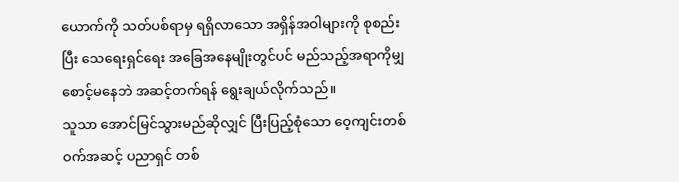ယောက်ကို သတ်ပစ်ရာမှ ရရှိလာသော အရှိန်အဝါများကို စုစည်းပြီး သေရေးရှင်ရေး အခြေအနေမျိုးတွင်ပင် မည်သည့်အရာကိုမျှ စောင့်မနေဘဲ အဆင့်တက်ရန် ရွေးချယ်လိုက်သည်။
သူသာ အောင်မြင်သွားမည်ဆိုလျှင် ပြီးပြည့်စုံသော ဝေ့ကျင်းတစ်ဝက်အဆင့် ပညာရှင် တစ်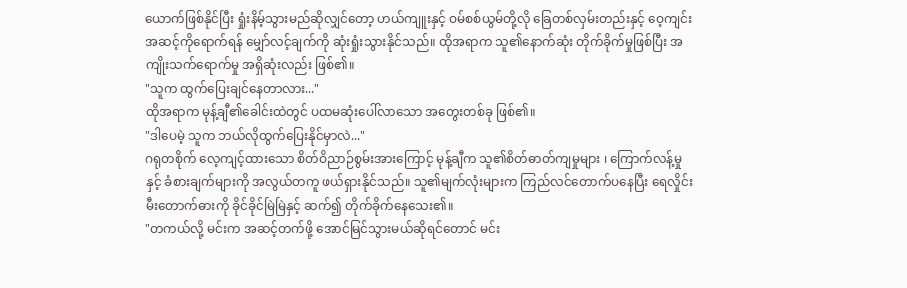ယောက်ဖြစ်နိုင်ပြီး ရှုံးနိမ့်သွားမည်ဆိုလျှင်တော့ ဟယ်ကျူးနှင့် ဝမ်စစ်ယွမ်တို့လို ခြေတစ်လှမ်းတည်းနှင့် ဝေ့ကျင်းအဆင့်ကိုရောက်ရန် မျှော်လင့်ချက်ကို ဆုံးရှုံးသွားနိုင်သည်။ ထိုအရာက သူ၏နောက်ဆုံး တိုက်ခိုက်မှုဖြစ်ပြီး အကျိုးသက်ရောက်မှု အရှိဆုံးလည်း ဖြစ်၏။
"သူက ထွက်ပြေးချင်နေတာလား..."
ထိုအရာက မုန့်ချီ၏ခေါင်းထဲတွင် ပထမဆုံးပေါ်လာသော အတွေးတစ်ခု ဖြစ်၏။
"ဒါပေမဲ့ သူက ဘယ်လိုထွက်ပြေးနိုင်မှာလဲ..."
ဂရုတစိုက် လေ့ကျင့်ထားသော စိတ်ဝိညာဉ်စွမ်းအားကြောင့် မုန့်ချီက သူ၏စိတ်ဓာတ်ကျမှုများ ၊ ကြောက်လန့်မှုနှင့် ခံစားချက်များကို အလွယ်တကူ ဖယ်ရှားနိုင်သည်။ သူ၏မျက်လုံးများက ကြည်လင်တောက်ပနေပြီး ရေလှိုင်းမီးတောက်ဓားကို ခိုင်ခိုင်မြဲမြဲနှင့် ဆက်၍ တိုက်ခိုက်နေသေး၏။
"တကယ်လို့ မင်းက အဆင့်တက်ဖို့ အောင်မြင်သွားမယ်ဆိုရင်တောင် မင်း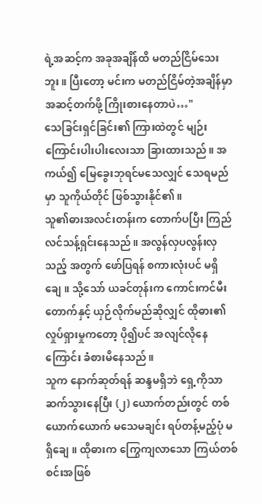ရဲ့အဆင့်က အခုအချိန်ထိ မတည်ငြိမ်သေးဘူး။ ပြီးတော့ မင်းက မတည်ငြိမ်တဲ့အချိန်မှာ အဆင့်တက်ဖို့ ကြိုးစားနေတာပဲ…"
သေခြင်းရှင်ခြင်း၏ ကြားထဲတွင် မျဉ်းကြောင်းပါးပါးလေးသာ ခြားထားသည်။ အကယ်၍ မြေခွေးဘုရင်မသေလျှင် သေရမည်မှာ သူကိုယ်တိုင် ဖြစ်သွားနိုင်၏။
သူ၏ဓားအလင်းတန်းက တောက်ပပြီး ကြည်လင်သန့်ရှင်းနေသည်။ အလွန်လှပလွန်းလှသည့် အတွက် ဖော်ပြရန် စကားလုံးပင် မရှိချေ။ သို့သော် ယခင်တုန်းက ကောင်းကင်မီးတောက်နှင့် ယှဉ်လိုက်မည်ဆိုလျှင် ထိုဓား၏ လှုပ်ရှားမှုကတော့ ပို၍ပင် အလျင်လိုနေကြောင်း ခံစားမိနေသည်။
သူက နောက်ဆုတ်ရန် ဆန္ဒမရှိဘဲ ရှေ့ကိုသာ ဆက်သွားနေပြီး (၂) ယောက်တည်းတွင် တစ်ယောက်ယောက် မသေမချင်း ရပ်တန့်မည့်ပုံ မရှိချေ။ ထိုဓားက ကြွေကျလာသော ကြယ်တစ်စင်းအဖြစ်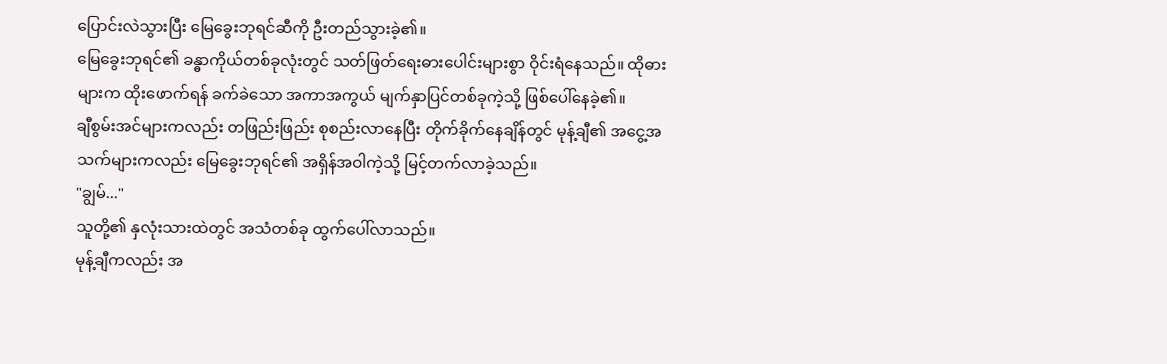ပြောင်းလဲသွားပြီး မြေခွေးဘုရင်ဆီကို ဦးတည်သွားခဲ့၏။
မြေခွေးဘုရင်၏ ခန္ဓာကိုယ်တစ်ခုလုံးတွင် သတ်ဖြတ်ရေးဓားပေါင်းများစွာ ဝိုင်းရံနေသည်။ ထိုဓားများက ထိုးဖောက်ရန် ခက်ခဲသော အကာအကွယ် မျက်နှာပြင်တစ်ခုကဲ့သို့ ဖြစ်ပေါ်နေခဲ့၏။
ချီစွမ်းအင်များကလည်း တဖြည်းဖြည်း စုစည်းလာနေပြီး တိုက်ခိုက်နေချိန်တွင် မုန့်ချီ၏ အငွေ့အသက်များကလည်း မြေခွေးဘုရင်၏ အရှိန်အဝါကဲ့သို့ မြင့်တက်လာခဲ့သည်။
"ချွမ်..."
သူတို့၏ နှလုံးသားထဲတွင် အသံတစ်ခု ထွက်ပေါ်လာသည်။
မုန့်ချီကလည်း အ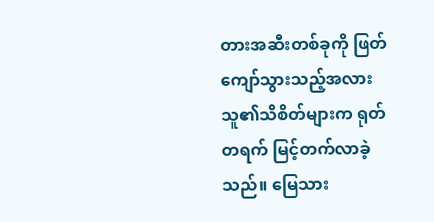တားအဆီးတစ်ခုကို ဖြတ်ကျော်သွားသည့်အလား သူ၏သိစိတ်များက ရုတ်တရက် မြင့်တက်လာခဲ့သည်။ မြေသား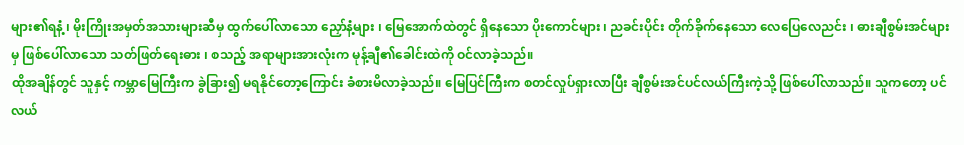များ၏ရနံ့ ၊ မိုးကြိုးအမှတ်အသားများဆီမှ ထွက်ပေါ်လာသော ညှော်နံ့များ ၊ မြေအောက်ထဲတွင် ရှိနေသော ပိုးကောင်များ ၊ ညခင်းပိုင်း တိုက်ခိုက်နေသော လေပြေလေညင်း ၊ ဓားချီစွမ်းအင်များမှ ဖြစ်ပေါ်လာသော သတ်ဖြတ်ရေးဓား ၊ စသည့် အရာများအားလုံးက မုန့်ချီ၏ခေါင်းထဲကို ဝင်လာခဲ့သည်။
ထိုအချိန်တွင် သူနှင့် ကမ္ဘာမြေကြီးက ခွဲခြား၍ မရနိုင်တော့ကြောင်း ခံစားမိလာခဲ့သည်။ မြေပြင်ကြီးက စတင်လှုပ်ရှားလာပြီး ချီစွမ်းအင်ပင်လယ်ကြီးကဲ့သို့ ဖြစ်ပေါ်လာသည်။ သူကတော့ ပင်လယ်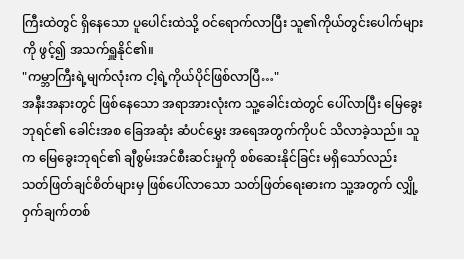ကြီးထဲတွင် ရှိနေသော ပူပေါင်းထဲသို့ ဝင်ရောက်လာပြီး သူ၏ကိုယ်တွင်းပေါက်များကို ဖွင့်၍ အသက်ရှူနိုင်၏။
"ကမ္ဘာကြီးရဲ့မျက်လုံးက ငါ့ရဲ့ကိုယ်ပိုင်ဖြစ်လာပြီ…"
အနီးအနားတွင် ဖြစ်နေသော အရာအားလုံးက သူ့ခေါင်းထဲတွင် ပေါ်လာပြီး မြေခွေးဘုရင်၏ ခေါင်းအစ ခြေအဆုံး ဆံပင်မွှေး အရေအတွက်ကိုပင် သိလာခဲ့သည်။ သူက မြေခွေးဘုရင်၏ ချီစွမ်းအင်စီးဆင်းမှုကို စစ်ဆေးနိုင်ခြင်း မရှိသော်လည်း သတ်ဖြတ်ချင်စိတ်များမှ ဖြစ်ပေါ်လာသော သတ်ဖြတ်ရေးဓားက သူ့အတွက် လျှို့ဝှက်ချက်တစ်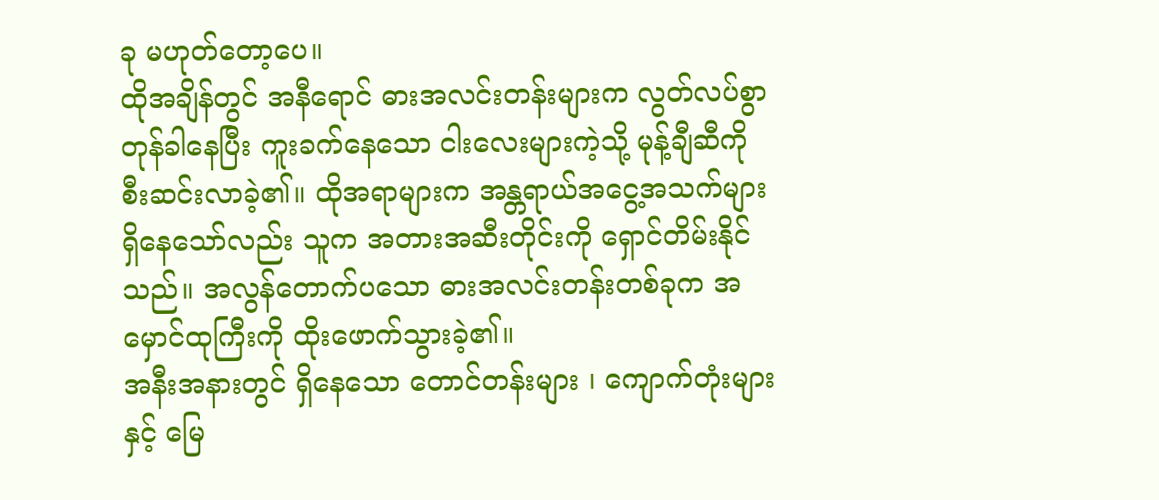ခု မဟုတ်တော့ပေ။
ထိုအချိန်တွင် အနီရောင် ဓားအလင်းတန်းများက လွတ်လပ်စွာ တုန်ခါနေပြီး ကူးခက်နေသော ငါးလေးများကဲ့သို့ မုန့်ချီဆီကို စီးဆင်းလာခဲ့၏။ ထိုအရာများက အန္တရာယ်အငွေ့အသက်များ ရှိနေသော်လည်း သူက အတားအဆီးတိုင်းကို ရှောင်တိမ်းနိုင်သည်။ အလွန်တောက်ပသော ဓားအလင်းတန်းတစ်ခုက အမှောင်ထုကြီးကို ထိုးဖောက်သွားခဲ့၏။
အနီးအနားတွင် ရှိနေသော တောင်တန်းများ ၊ ကျောက်တုံးများနှင့် မြေ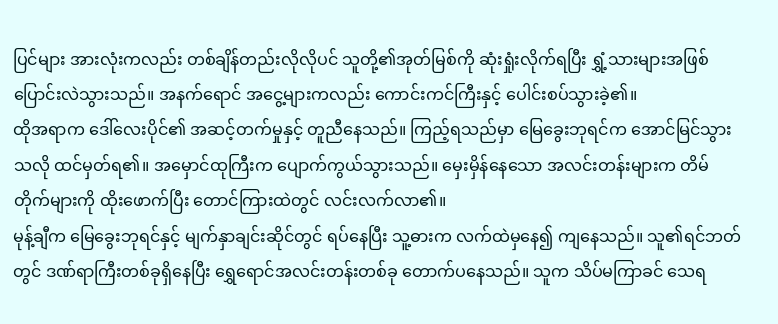ပြင်များ အားလုံးကလည်း တစ်ချိန်တည်းလိုလိုပင် သူတို့၏အုတ်မြစ်ကို ဆုံးရှုံးလိုက်ရပြီး ရွှံ့သားများအဖြစ် ပြောင်းလဲသွားသည်။ အနက်ရောင် အငွေ့များကလည်း ကောင်းကင်ကြီးနှင့် ပေါင်းစပ်သွားခဲ့၏။
ထိုအရာက ဒေါ်လေးပိုင်၏ အဆင့်တက်မှုနှင့် တူညီနေသည်။ ကြည့်ရသည်မှာ မြေခွေးဘုရင်က အောင်မြင်သွားသလို ထင်မှတ်ရ၏။ အမှောင်ထုကြီးက ပျောက်ကွယ်သွားသည်။ မှေးမှိန်နေသော အလင်းတန်းများက တိမ်တိုက်များကို ထိုးဖောက်ပြီး တောင်ကြားထဲတွင် လင်းလက်လာ၏။
မုန့်ချီက မြေခွေးဘုရင်နှင့် မျက်နှာချင်းဆိုင်တွင် ရပ်နေပြီး သူ့ဓားက လက်ထဲမှနေ၍ ကျနေသည်။ သူ၏ရင်ဘတ်တွင် ဒဏ်ရာကြီးတစ်ခုရှိနေပြီး ရွှေရောင်အလင်းတန်းတစ်ခု တောက်ပနေသည်။ သူက သိပ်မကြာခင် သေရ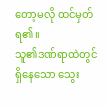တော့မလို ထင်မှတ်ရ၏။
သူ၏ဒဏ်ရာထဲတွင် ရှိနေသော သွေး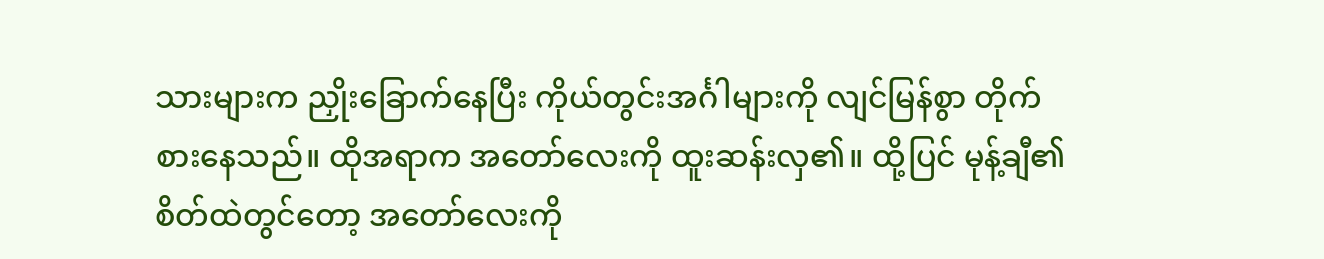သားများက ညှိုးခြောက်နေပြီး ကိုယ်တွင်းအင်္ဂါများကို လျင်မြန်စွာ တိုက်စားနေသည်။ ထိုအရာက အတော်လေးကို ထူးဆန်းလှ၏။ ထို့ပြင် မုန့်ချီ၏ စိတ်ထဲတွင်တော့ အတော်လေးကို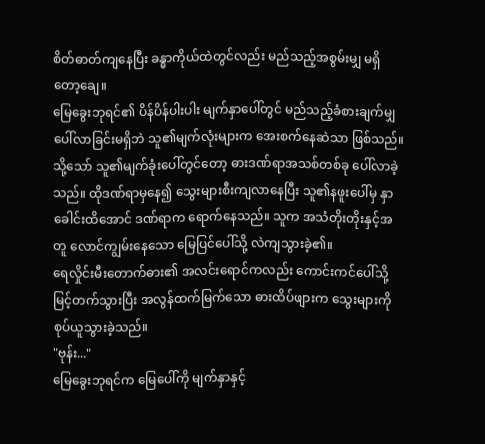စိတ်ဓာတ်ကျနေပြီး ခန္ဓာကိုယ်ထဲတွင်လည်း မည်သည့်အစွမ်းမျှ မရှိတော့ချေ။
မြေခွေးဘုရင်၏ ပိန်ပိန်ပါးပါး မျက်နှာပေါ်တွင် မည်သည့်ခံစားချက်မျှ ပေါ်လာခြင်းမရှိဘဲ သူ၏မျက်လုံးများက အေးစက်နေဆဲသာ ဖြစ်သည်။ သို့သော် သူ၏မျက်ခုံးပေါ်တွင်တော့ ဓားဒဏ်ရာအသစ်တစ်ခု ပေါ်လာခဲ့သည်။ ထိုဒဏ်ရာမှနေ၍ သွေးများစီးကျလာနေပြီး သူ၏နဖူးပေါ်မှ နှာခေါင်းထိအောင် ဒဏ်ရာက ရောက်နေသည်။ သူက အသံတိုးတိုးနှင့်အတူ လောင်ကျွမ်းနေသော မြေပြင်ပေါ်သို့ လဲကျသွားခဲ့၏။
ရေလှိုင်းမီးတောက်ဓား၏ အလင်းရောင်ကလည်း ကောင်းကင်ပေါ်သို့ မြင့်တက်သွားပြီး အလွန်ထက်မြက်သော ဓားထိပ်ဖျားက သွေးများကို စုပ်ယူသွားခဲ့သည်။
"ဗုန်း..."
မြေခွေးဘုရင်က မြေပေါ်ကို မျက်နှာနှင့်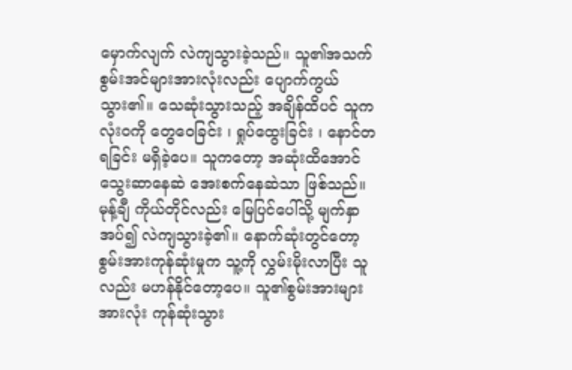မှောက်လျက် လဲကျသွားခဲ့သည်။ သူ၏အသက်စွမ်းအင်များအားလုံးလည်း ပျောက်ကွယ်သွား၏။ သေဆုံးသွားသည့် အချိန်ထိပင် သူက လုံးဝကို တွေဝေခြင်း ၊ ရှုပ်ထွေးခြင်း ၊ နောင်တရခြင်း မရှိခဲ့ပေ။ သူကတော့ အဆုံးထိအောင် သွေးဆာနေဆဲ အေးစက်နေဆဲသာ ဖြစ်သည်။
မုန့်ချီ ကိုယ်တိုင်လည်း မြေပြင်ပေါ်သို့ မျက်နှာအပ်၍ လဲကျသွားခဲ့၏။ နောက်ဆုံးတွင်တော့ စွမ်းအားကုန်ဆုံးမှုက သူ့ကို လွှမ်းမိုးလာပြီး သူလည်း မဟန်နိုင်တော့ပေ။ သူ၏စွမ်းအားများအားလုံး ကုန်ဆုံးသွား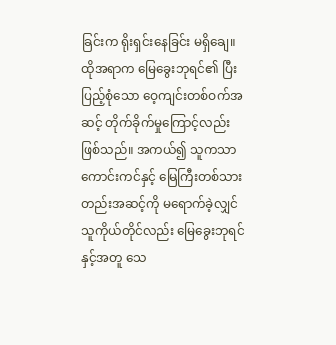ခြင်းက ရိုးရှင်းနေခြင်း မရှိချေ။
ထိုအရာက မြေခွေးဘုရင်၏ ပြီးပြည့်စုံသော ဝေ့ကျင်းတစ်ဝက်အဆင့် တိုက်ခိုက်မှုကြောင့်လည်း ဖြစ်သည်။ အကယ်၍ သူကသာ ကောင်းကင်နှင့် မြေကြီးတစ်သားတည်းအဆင့်ကို မရောက်ခဲ့လျှင် သူကိုယ်တိုင်လည်း မြေခွေးဘုရင်နှင့်အတူ သေ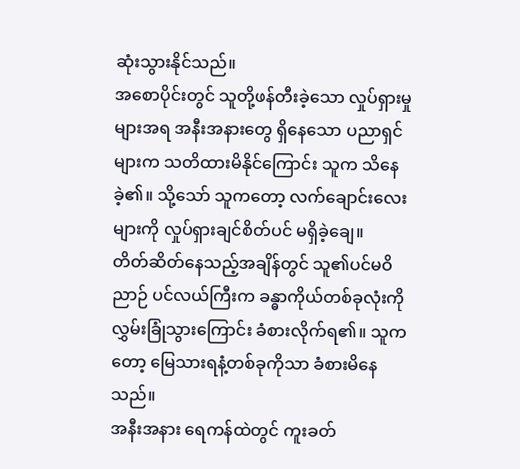ဆုံးသွားနိုင်သည်။
အစောပိုင်းတွင် သူတို့ဖန်တီးခဲ့သော လှုပ်ရှားမှုများအရ အနီးအနားတွေ ရှိနေသော ပညာရှင်များက သတိထားမိနိုင်ကြောင်း သူက သိနေခဲ့၏။ သို့သော် သူကတော့ လက်ချောင်းလေးများကို လှုပ်ရှားချင်စိတ်ပင် မရှိခဲ့ချေ။
တိတ်ဆိတ်နေသည့်အချိန်တွင် သူ၏ပင်မဝိညာဉ် ပင်လယ်ကြီးက ခန္ဓာကိုယ်တစ်ခုလုံးကို လွှမ်းခြုံသွားကြောင်း ခံစားလိုက်ရ၏။ သူကတော့ မြေသားရနံ့တစ်ခုကိုသာ ခံစားမိနေသည်။
အနီးအနား ရေကန်ထဲတွင် ကူးခတ်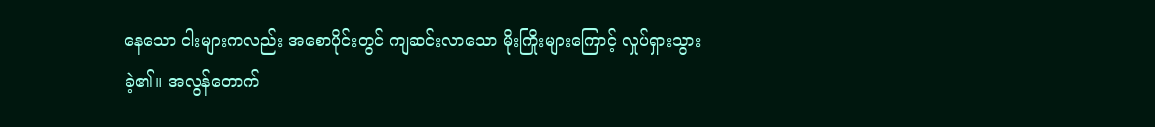နေသော ငါးများကလည်း အစောပိုင်းတွင် ကျဆင်းလာသော မိုးကြိုးများကြောင့် လှုပ်ရှားသွားခဲ့၏။ အလွန်တောက်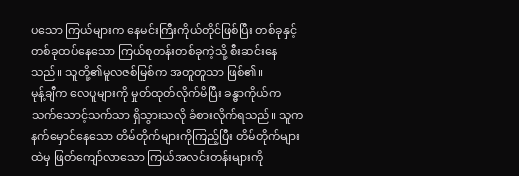ပသော ကြယ်များက နေမင်းကြီးကိုယ်တိုင်ဖြစ်ပြီး တစ်ခုနှင့် တစ်ခုထပ်နေသော ကြယ်စုတန်းတစ်ခုကဲ့သို့ စီးဆင်းနေသည်။ သူတို့၏မူလဇစ်မြစ်က အတူတူသာ ဖြစ်၏။
မုန့်ချီက လေပူများကို မှုတ်ထုတ်လိုက်မိပြီး ခန္ဓာကိုယ်က သက်သောင့်သက်သာ ရှိသွားသလို ခံစားလိုက်ရသည်။ သူက နက်မှောင်နေသော တိမ်တိုက်များကိုကြည့်ပြီး တိမ်တိုက်များထဲမှ ဖြတ်ကျော်လာသော ကြယ်အလင်းတန်းများကို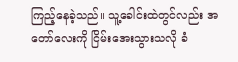ကြည့်နေခဲ့သည်။ သူ့ခေါင်းထဲတွင်လည်း အတော်လေးကို ငြိမ်းအေးသွားသလို ခံ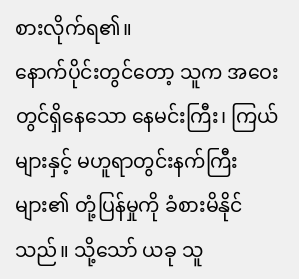စားလိုက်ရ၏။
နောက်ပိုင်းတွင်တော့ သူက အဝေးတွင်ရှိနေသော နေမင်းကြီး၊ ကြယ်များနှင့် မဟူရာတွင်းနက်ကြီးများ၏ တုံ့ပြန်မှုကို ခံစားမိနိုင်သည်။ သို့သော် ယခု သူ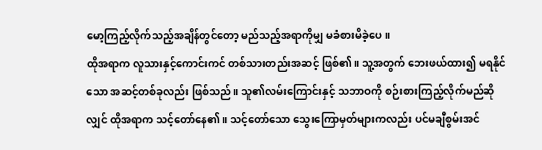မော့ကြည့်လိုက်သည့်အချိန်တွင်တော့ မည်သည့်အရာကိုမျှ မခံစားမိခဲ့ပေ။
ထိုအရာက လူသားနှင့်ကောင်းကင် တစ်သားတည်းအဆင့် ဖြစ်၏။ သူ့အတွက် ဘေးဖယ်ထား၍ မရနိုင်သော အဆင့်တစ်ခုလည်း ဖြစ်သည်။ သူ၏လမ်းကြောင်းနှင့် သဘာဝကို စဉ်းစားကြည့်လိုက်မည်ဆိုလျှင် ထိုအရာက သင့်တော်နေ၏။ သင့်တော်သော သွေးကြောမှတ်များကလည်း ပင်မချီစွမ်းအင်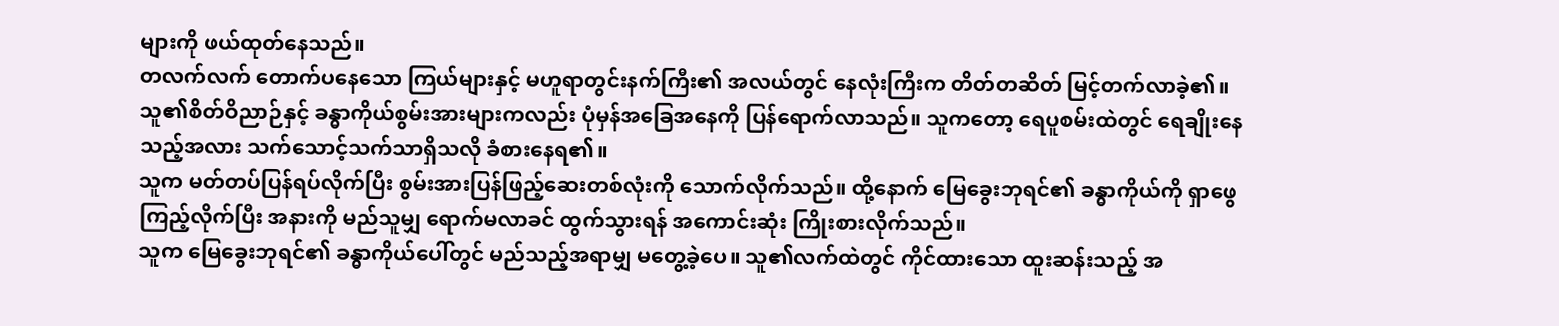များကို ဖယ်ထုတ်နေသည်။
တလက်လက် တောက်ပနေသော ကြယ်များနှင့် မဟူရာတွင်းနက်ကြီး၏ အလယ်တွင် နေလုံးကြီးက တိတ်တဆိတ် မြင့်တက်လာခဲ့၏။ သူ၏စိတ်ဝိညာဉ်နှင့် ခန္ဓာကိုယ်စွမ်းအားများကလည်း ပုံမှန်အခြေအနေကို ပြန်ရောက်လာသည်။ သူကတော့ ရေပူစမ်းထဲတွင် ရေချိုးနေသည့်အလား သက်သောင့်သက်သာရှိသလို ခံစားနေရ၏။
သူက မတ်တပ်ပြန်ရပ်လိုက်ပြီး စွမ်းအားပြန်ဖြည့်ဆေးတစ်လုံးကို သောက်လိုက်သည်။ ထို့နောက် မြေခွေးဘုရင်၏ ခန္ဓာကိုယ်ကို ရှာဖွေကြည့်လိုက်ပြီး အနားကို မည်သူမျှ ရောက်မလာခင် ထွက်သွားရန် အကောင်းဆုံး ကြိုးစားလိုက်သည်။
သူက မြေခွေးဘုရင်၏ ခန္ဓာကိုယ်ပေါ်တွင် မည်သည့်အရာမျှ မတွေ့ခဲ့ပေ။ သူ၏လက်ထဲတွင် ကိုင်ထားသော ထူးဆန်းသည့် အ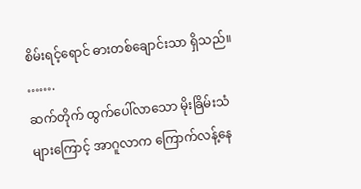စိမ်းရင့်ရောင် ဓားတစ်ချောင်းသာ ရှိသည်။
…….
ဆက်တိုက် ထွက်ပေါ်လာသော မိုးခြိမ်းသံများကြောင့် အာဂူလာက ကြောက်လန့်နေ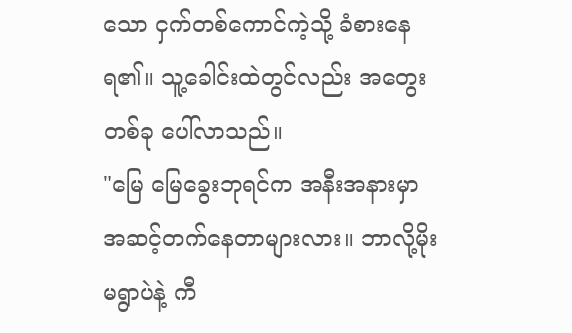သော ငှက်တစ်ကောင်ကဲ့သို့ ခံစားနေရ၏။ သူ့ခေါင်းထဲတွင်လည်း အတွေးတစ်ခု ပေါ်လာသည်။
"မြေ မြေခွေးဘုရင်က အနီးအနားမှာ အဆင့်တက်နေတာများလား။ ဘာလို့မိုးမရွာပဲနဲ့ ကီ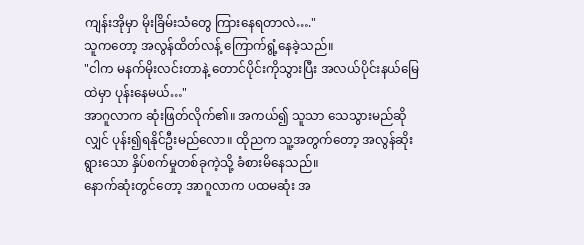ကျန်းအိုမှာ မိုးခြိမ်းသံတွေ ကြားနေရတာလဲ…."
သူကတော့ အလွန်ထိတ်လန့် ကြောက်ရွံ့နေခဲ့သည်။
"ငါက မနက်မိုးလင်းတာနဲ့ တောင်ပိုင်းကိုသွားပြီး အလယ်ပိုင်းနယ်မြေထဲမှာ ပုန်းနေမယ်…"
အာဂူလာက ဆုံးဖြတ်လိုက်၏။ အကယ်၍ သူသာ သေသွားမည်ဆိုလျှင် ပုန်း၍ရနိုင်ဦးမည်လော။ ထိုညက သူ့အတွက်တော့ အလွန်ဆိုးရွားသော နှိပ်စက်မှုတစ်ခုကဲ့သို့ ခံစားမိနေသည်။
နောက်ဆုံးတွင်တော့ အာဂူလာက ပထမဆုံး အ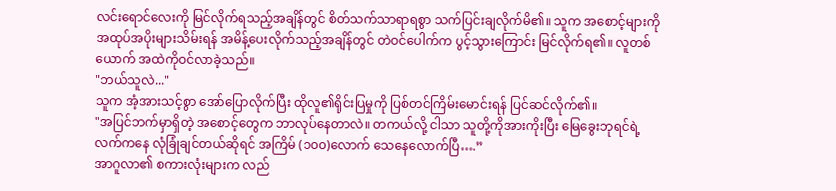လင်းရောင်လေးကို မြင်လိုက်ရသည့်အချိန်တွင် စိတ်သက်သာရာရစွာ သက်ပြင်းချလိုက်မိ၏။ သူက အစောင့်များကို အထုပ်အပိုးများသိမ်းရန် အမိန့်ပေးလိုက်သည့်အချိန်တွင် တဲဝင်ပေါက်က ပွင့်သွားကြောင်း မြင်လိုက်ရ၏။ လူတစ်ယောက် အထဲကိုဝင်လာခဲ့သည်။
"ဘယ်သူလဲ..."
သူက အံ့အားသင့်စွာ အော်ပြောလိုက်ပြီး ထိုလူ၏ရိုင်းပြမှုကို ပြစ်တင်ကြိမ်းမောင်းရန် ပြင်ဆင်လိုက်၏။
"အပြင်ဘက်မှာရှိတဲ့ အစောင့်တွေက ဘာလုပ်နေတာလဲ။ တကယ်လို့ ငါသာ သူတို့ကိုအားကိုးပြီး မြေခွေးဘုရင်ရဲ့လက်ကနေ လုံခြုံချင်တယ်ဆိုရင် အကြိမ် (၁၀၀)လောက် သေနေလောက်ပြီ….”
အာဂူလာ၏ စကားလုံးများက လည်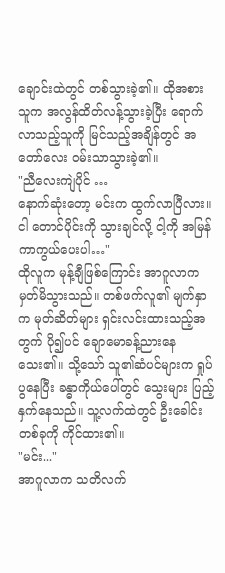ချောင်းထဲတွင် တစ်သွားခဲ့၏။ ထိုအစား သူက အလွန်ထိတ်လန့်သွားခဲ့ပြီး ရောက်လာသည့်သူကို မြင်သည့်အချိန်တွင် အတော်လေး ဝမ်းသာသွားခဲ့၏။
"ညီလေးကျဲပိုင် …
နောက်ဆုံးတော့ မင်းက ထွက်လာပြီလား။ ငါ တောင်ပိုင်းကို သွားချင်လို့ ငါ့ကို အမြန်ကာကွယ်ပေးပါ…"
ထိုလူက မုန့်ချီဖြစ်ကြောင်း အာဂူလာက မှတ်မိသွားသည်။ တစ်ဖက်လူ၏ မျက်နှာက မုတ်ဆိတ်များ ရှင်းလင်းထားသည့်အတွက် ပို၍ပင် ချောမောခန့်ညားနေသေး၏။ သို့သော် သူ၏ဆံပင်များက ရှုပ်ပွနေပြီး ခန္ဓာကိုယ်ပေါ်တွင် သွေးများ ပြည့်နှက်နေသည်။ သူ့လက်ထဲတွင် ဦးခေါင်းတစ်ခုကို ကိုင်ထား၏။
"မင်း..."
အာဂူလာက သတိလက်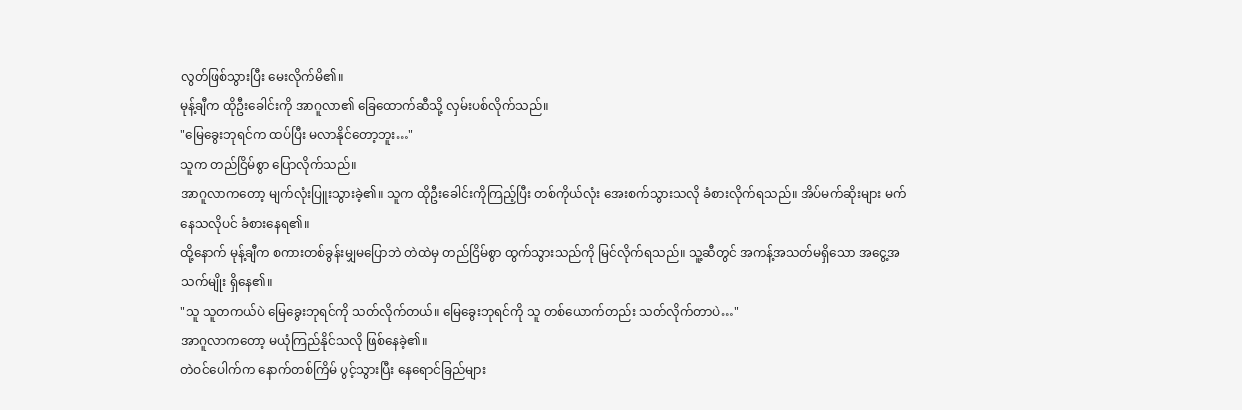လွတ်ဖြစ်သွားပြီး မေးလိုက်မိ၏။
မုန့်ချီက ထိုဦးခေါင်းကို အာဂူလာ၏ ခြေထောက်ဆီသို့ လှမ်းပစ်လိုက်သည်။
"မြေခွေးဘုရင်က ထပ်ပြီး မလာနိုင်တော့ဘူး…"
သူက တည်ငြိမ်စွာ ပြောလိုက်သည်။
အာဂူလာကတော့ မျက်လုံးပြူးသွားခဲ့၏။ သူက ထိုဦးခေါင်းကိုကြည့်ပြီး တစ်ကိုယ်လုံး အေးစက်သွားသလို ခံစားလိုက်ရသည်။ အိပ်မက်ဆိုးများ မက်နေသလိုပင် ခံစားနေရ၏။
ထို့နောက် မုန့်ချီက စကားတစ်ခွန်းမျှမပြောဘဲ တဲထဲမှ တည်ငြိမ်စွာ ထွက်သွားသည်ကို မြင်လိုက်ရသည်။ သူ့ဆီတွင် အကန့်အသတ်မရှိသော အငွေ့အသက်မျိုး ရှိနေ၏။
"သူ သူတကယ်ပဲ မြေခွေးဘုရင်ကို သတ်လိုက်တယ်။ မြေခွေးဘုရင်ကို သူ တစ်ယောက်တည်း သတ်လိုက်တာပဲ…"
အာဂူလာကတော့ မယုံကြည်နိုင်သလို ဖြစ်နေခဲ့၏။
တဲဝင်ပေါက်က နောက်တစ်ကြိမ် ပွင့်သွားပြီး နေရောင်ခြည်များ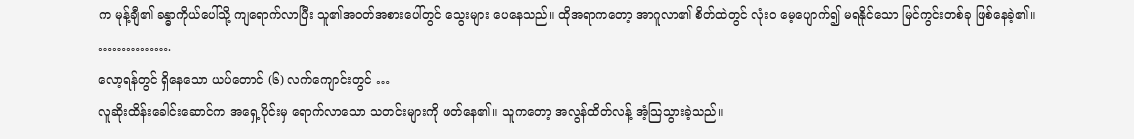က မုန့်ချီ၏ ခန္ဓာကိုယ်ပေါ်သို့ ကျရောက်လာပြီး သူ၏အဝတ်အစားပေါ်တွင် သွေးများ ပေနေသည်။ ထိုအရာကတော့ အာဂူလာ၏ စိတ်ထဲတွင် လုံးဝ မေ့ပျောက်၍ မရနိုင်သော မြင်ကွင်းတစ်ခု ဖြစ်နေခဲ့၏။
…………….
လော့ရန်တွင် ရှိနေသော ယပ်တောင် (၆) လက်ကျောင်းတွင် …
လူဆိုးထိန်းခေါင်းဆောင်က အရှေ့ပိုင်းမှ ရောက်လာသော သတင်းများကို ဖတ်နေ၏။ သူကတော့ အလွန်ထိတ်လန့် အံ့သြသွားခဲ့သည်။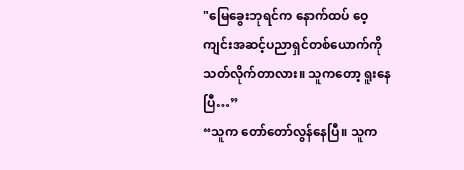"မြေခွေးဘုရင်က နောက်ထပ် ဝေ့ကျင်းအဆင့်ပညာရှင်တစ်ယောက်ကို သတ်လိုက်တာလား။ သူကတော့ ရူးနေပြီ…”
“သူက တော်တော်လွန်နေပြီ။ သူက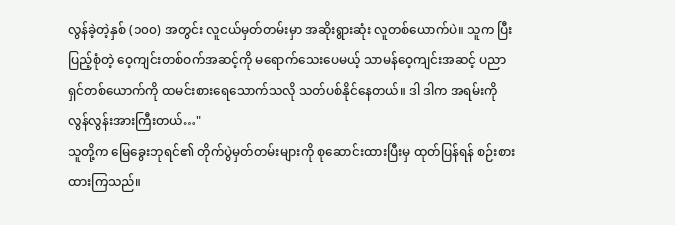လွန်ခဲ့တဲ့နှစ် (၁၀၀) အတွင်း လူငယ်မှတ်တမ်းမှာ အဆိုးရွားဆုံး လူတစ်ယောက်ပဲ။ သူက ပြီးပြည့်စုံတဲ့ ဝေ့ကျင်းတစ်ဝက်အဆင့်ကို မရောက်သေးပေမယ့် သာမန်ဝေ့ကျင်းအဆင့် ပညာရှင်တစ်ယောက်ကို ထမင်းစားရေသောက်သလို သတ်ပစ်နိုင်နေတယ်။ ဒါ ဒါက အရမ်းကို လွန်လွန်းအားကြီးတယ်…"
သူတို့က မြေခွေးဘုရင်၏ တိုက်ပွဲမှတ်တမ်းများကို စုဆောင်းထားပြီးမှ ထုတ်ပြန်ရန် စဉ်းစားထားကြသည်။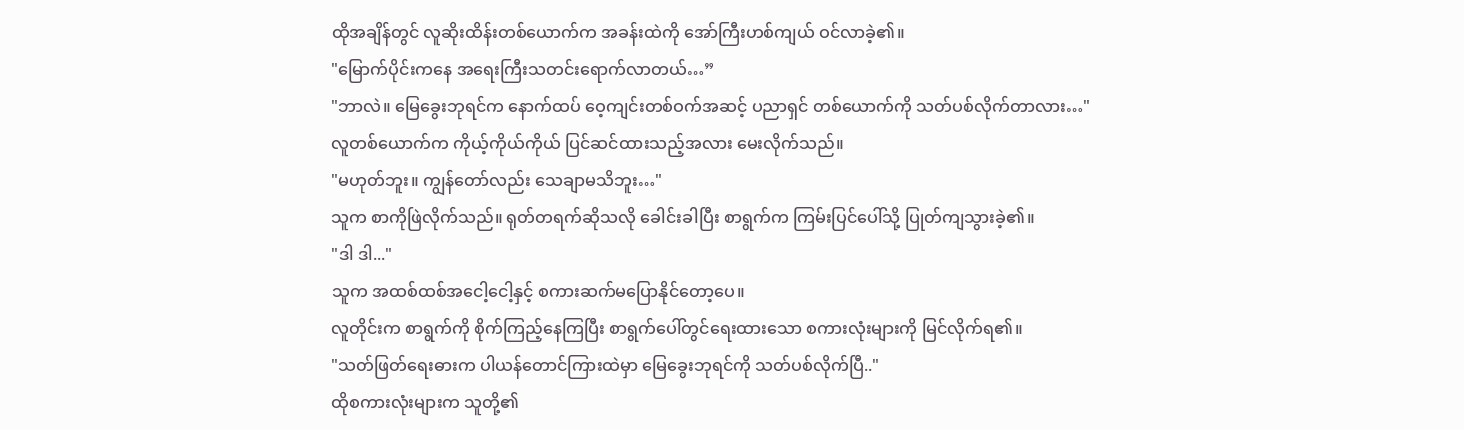ထိုအချိန်တွင် လူဆိုးထိန်းတစ်ယောက်က အခန်းထဲကို အော်ကြီးဟစ်ကျယ် ဝင်လာခဲ့၏။
"မြောက်ပိုင်းကနေ အရေးကြီးသတင်းရောက်လာတယ်…”
"ဘာလဲ။ မြေခွေးဘုရင်က နောက်ထပ် ဝေ့ကျင်းတစ်ဝက်အဆင့် ပညာရှင် တစ်ယောက်ကို သတ်ပစ်လိုက်တာလား…"
လူတစ်ယောက်က ကိုယ့်ကိုယ်ကိုယ် ပြင်ဆင်ထားသည့်အလား မေးလိုက်သည်။
"မဟုတ်ဘူး။ ကျွန်တော်လည်း သေချာမသိဘူး…"
သူက စာကိုဖြဲလိုက်သည်။ ရုတ်တရက်ဆိုသလို ခေါင်းခါပြီး စာရွက်က ကြမ်းပြင်ပေါ်သို့ ပြုတ်ကျသွားခဲ့၏။
"ဒါ ဒါ..."
သူက အထစ်ထစ်အငေါ့ငေါ့နှင့် စကားဆက်မပြောနိုင်တော့ပေ။
လူတိုင်းက စာရွက်ကို စိုက်ကြည့်နေကြပြီး စာရွက်ပေါ်တွင်ရေးထားသော စကားလုံးများကို မြင်လိုက်ရ၏။
"သတ်ဖြတ်ရေးဓားက ပါယန်တောင်ကြားထဲမှာ မြေခွေးဘုရင်ကို သတ်ပစ်လိုက်ပြီ.."
ထိုစကားလုံးများက သူတို့၏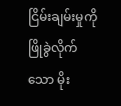ငြိမ်းချမ်းမှုကို ဖြိုခွဲလိုက်သော မိုး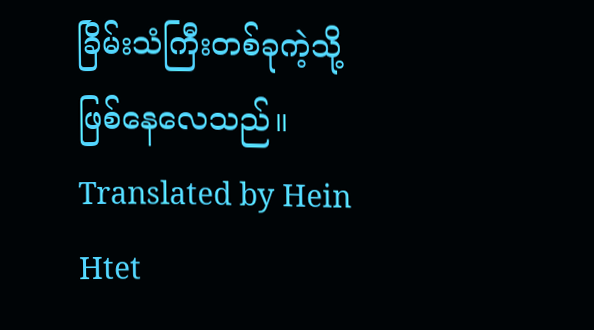ခြိမ်းသံကြီးတစ်ခုကဲ့သို့ ဖြစ်နေလေသည်။
Translated by Hein Htet